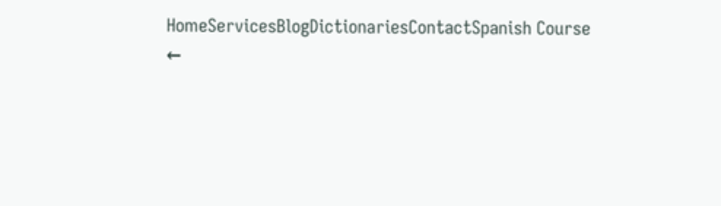HomeServicesBlogDictionariesContactSpanish Course
←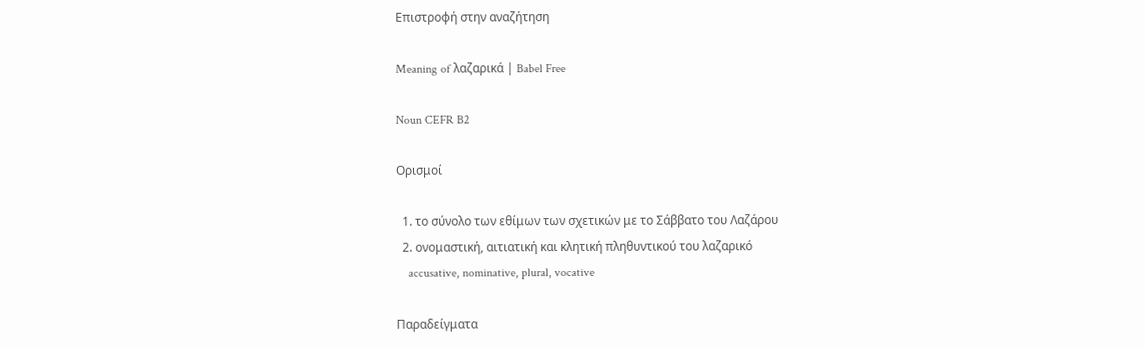Επιστροφή στην αναζήτηση

Meaning of λαζαρικά | Babel Free

Noun CEFR B2

Ορισμοί

  1. το σύνολο των εθίμων των σχετικών με το Σάββατο του Λαζάρου
  2. ονομαστική, αιτιατική και κλητική πληθυντικού του λαζαρικό
    accusative, nominative, plural, vocative

Παραδείγματα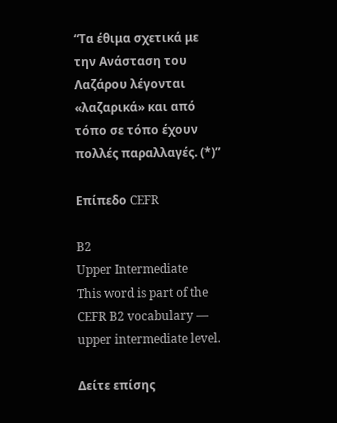“Τα έθιμα σχετικά με την Ανάσταση του Λαζάρου λέγονται «λαζαρικά» και από τόπο σε τόπο έχουν πολλές παραλλαγές. (*)”

Επίπεδο CEFR

B2
Upper Intermediate
This word is part of the CEFR B2 vocabulary — upper intermediate level.

Δείτε επίσης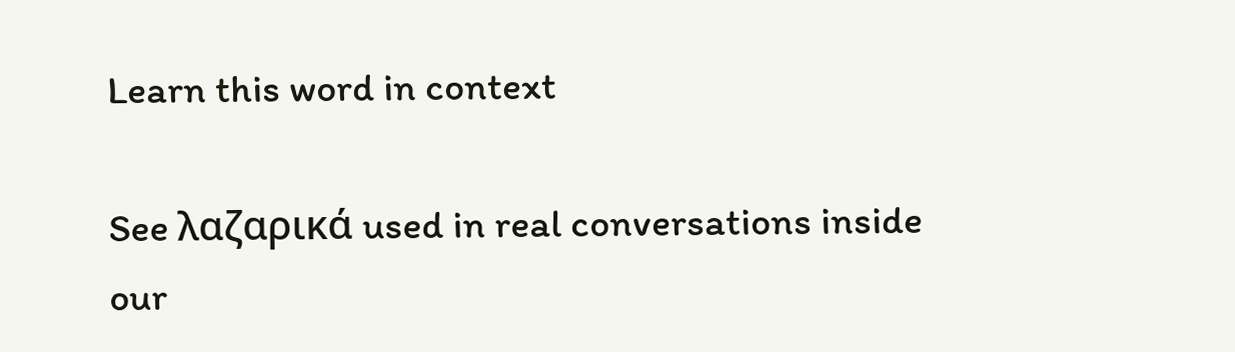Learn this word in context

See λαζαρικά used in real conversations inside our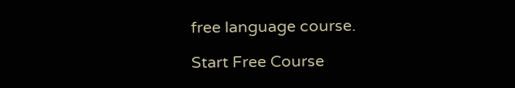free language course.

Start Free Course